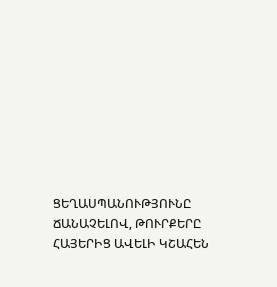ՑԵՂԱՍՊԱՆՈՒԹՅՈՒՆԸ ՃԱՆԱՉԵԼՈՎ, ԹՈՒՐՔԵՐԸ ՀԱՅԵՐԻՑ ԱՎԵԼԻ ԿՇԱՀԵՆ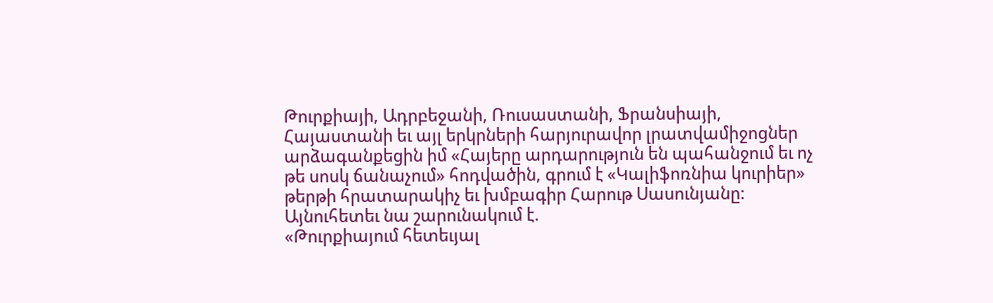Թուրքիայի, Ադրբեջանի, Ռուսաստանի, Ֆրանսիայի, Հայաստանի եւ այլ երկրների հարյուրավոր լրատվամիջոցներ արձագանքեցին իմ «Հայերը արդարություն են պահանջում եւ ոչ թե սոսկ ճանաչում» հոդվածին, գրում է «Կալիֆոռնիա կուրիեր» թերթի հրատարակիչ եւ խմբագիր Հարութ Սասունյանը:
Այնուհետեւ նա շարունակում է.
«Թուրքիայում հետեւյալ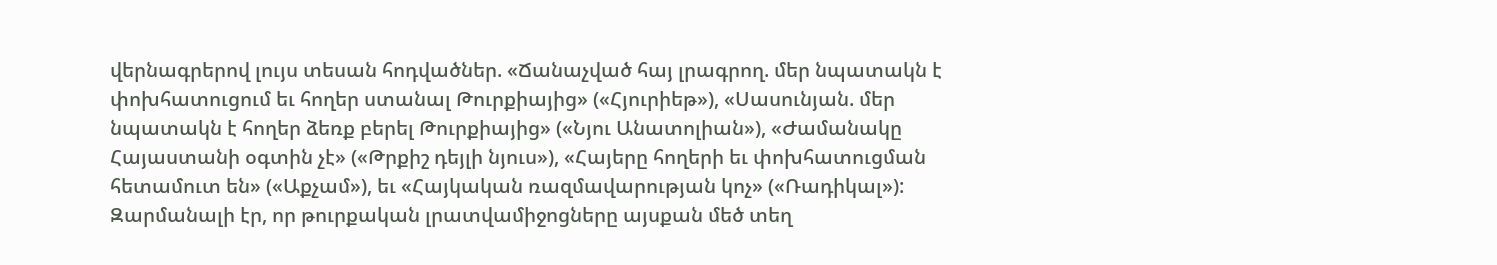վերնագրերով լույս տեսան հոդվածներ. «Ճանաչված հայ լրագրող. մեր նպատակն է փոխհատուցում եւ հողեր ստանալ Թուրքիայից» («Հյուրիեթ»), «Սասունյան. մեր նպատակն է հողեր ձեռք բերել Թուրքիայից» («Նյու Անատոլիան»), «Ժամանակը Հայաստանի օգտին չէ» («Թրքիշ դեյլի նյուս»), «Հայերը հողերի եւ փոխհատուցման հետամուտ են» («Աքչամ»), եւ «Հայկական ռազմավարության կոչ» («Ռադիկալ»):
Զարմանալի էր, որ թուրքական լրատվամիջոցները այսքան մեծ տեղ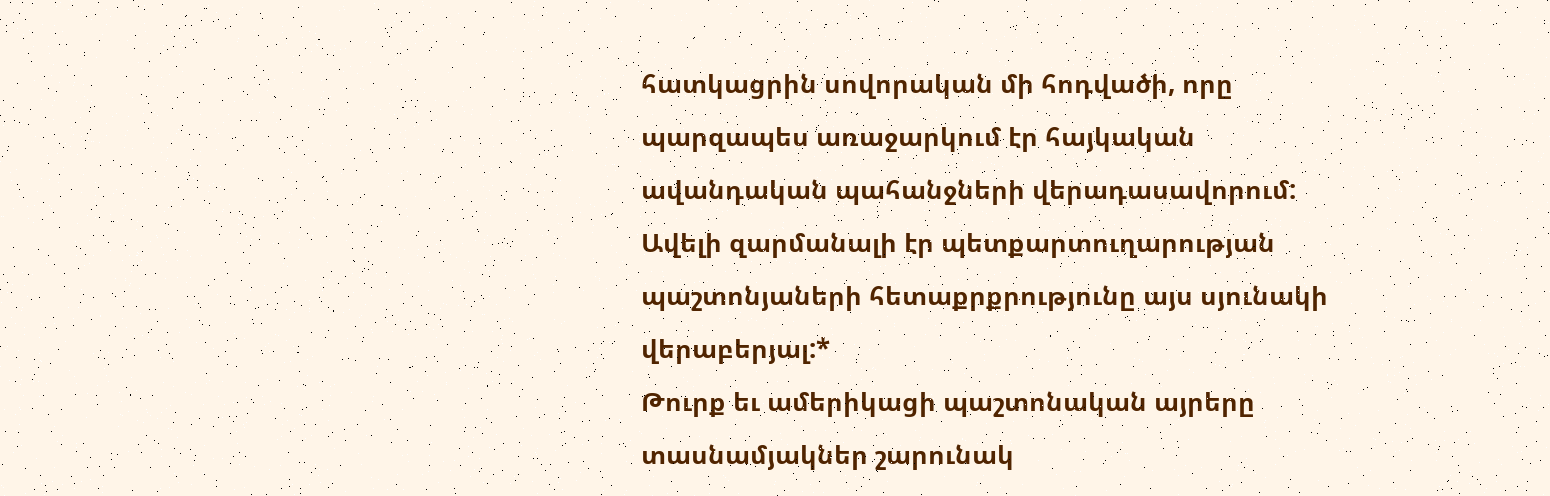հատկացրին սովորական մի հոդվածի, որը պարզապես առաջարկում էր հայկական ավանդական պահանջների վերադասավորում: Ավելի զարմանալի էր պետքարտուղարության պաշտոնյաների հետաքրքրությունը այս սյունակի վերաբերյալ:*
Թուրք եւ ամերիկացի պաշտոնական այրերը տասնամյակներ շարունակ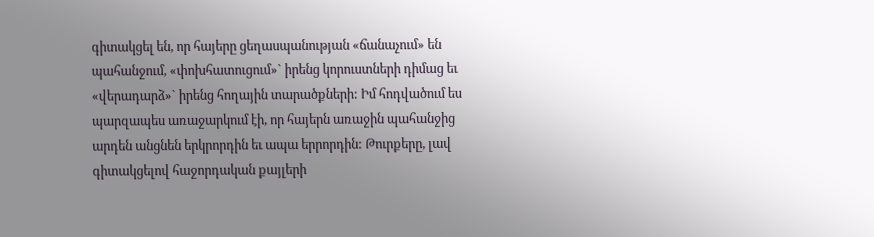գիտակցել են, որ հայերը ցեղասպանության «ճանաչում» են պահանջում, «փոխհատուցում»` իրենց կորուստների դիմաց եւ «վերադարձ»` իրենց հողային տարածքների: Իմ հոդվածում ես պարզապես առաջարկում էի, որ հայերն առաջին պահանջից արդեն անցնեն երկրորդին եւ ապա երրորդին: Թուրքերը, լավ գիտակցելով հաջորդական քայլերի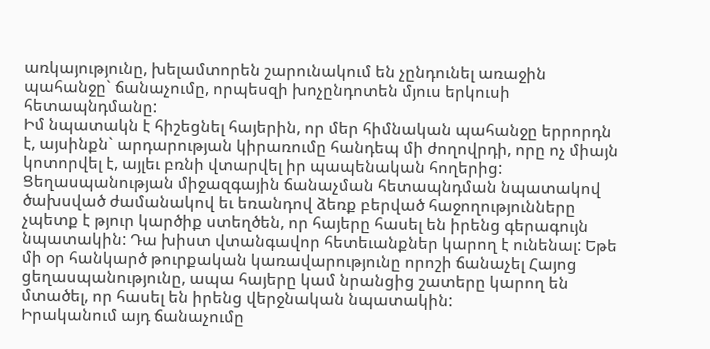առկայությունը, խելամտորեն շարունակում են չընդունել առաջին պահանջը` ճանաչումը, որպեսզի խոչընդոտեն մյուս երկուսի հետապնդմանը:
Իմ նպատակն է հիշեցնել հայերին, որ մեր հիմնական պահանջը երրորդն է, այսինքն` արդարության կիրառումը հանդեպ մի ժողովրդի, որը ոչ միայն կոտորվել է, այլեւ բռնի վտարվել իր պապենական հողերից:
Ցեղասպանության միջազգային ճանաչման հետապնդման նպատակով ծախսված ժամանակով եւ եռանդով ձեռք բերված հաջողությունները չպետք է թյուր կարծիք ստեղծեն, որ հայերը հասել են իրենց գերագույն նպատակին: Դա խիստ վտանգավոր հետեւանքներ կարող է ունենալ: Եթե մի օր հանկարծ թուրքական կառավարությունը որոշի ճանաչել Հայոց ցեղասպանությունը, ապա հայերը կամ նրանցից շատերը կարող են մտածել, որ հասել են իրենց վերջնական նպատակին:
Իրականում այդ ճանաչումը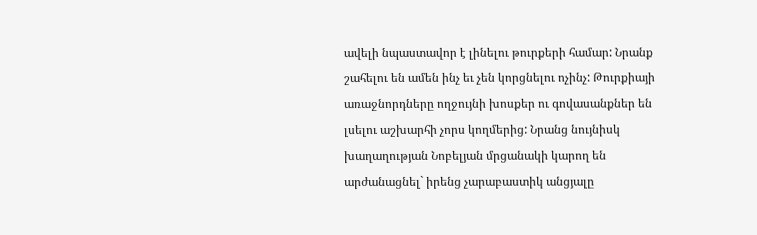ավելի նպաստավոր է լինելու թուրքերի համար: Նրանք շահելու են ամեն ինչ եւ չեն կորցնելու ոչինչ: Թուրքիայի առաջնորդները ողջույնի խոսքեր ու գովասանքներ են լսելու աշխարհի չորս կողմերից: Նրանց նույնիսկ խաղաղության Նոբելյան մրցանակի կարող են արժանացնել` իրենց չարաբաստիկ անցյալը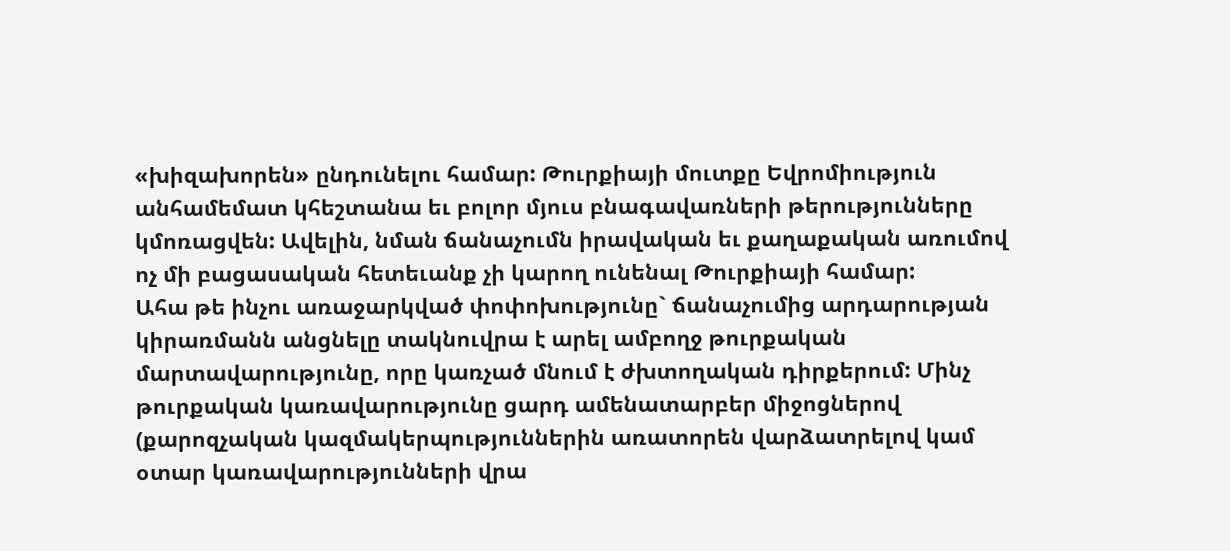«խիզախորեն» ընդունելու համար: Թուրքիայի մուտքը Եվրոմիություն անհամեմատ կհեշտանա եւ բոլոր մյուս բնագավառների թերությունները կմոռացվեն: Ավելին, նման ճանաչումն իրավական եւ քաղաքական առումով ոչ մի բացասական հետեւանք չի կարող ունենալ Թուրքիայի համար:
Ահա թե ինչու առաջարկված փոփոխությունը` ճանաչումից արդարության կիրառմանն անցնելը տակնուվրա է արել ամբողջ թուրքական մարտավարությունը, որը կառչած մնում է ժխտողական դիրքերում: Մինչ թուրքական կառավարությունը ցարդ ամենատարբեր միջոցներով (քարոզչական կազմակերպություններին առատորեն վարձատրելով կամ օտար կառավարությունների վրա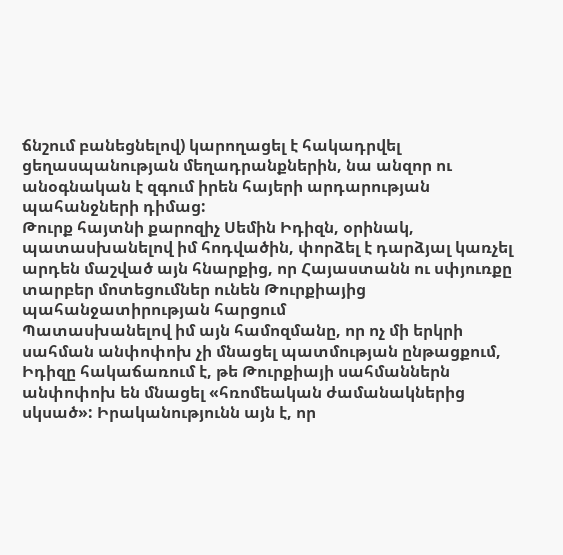ճնշում բանեցնելով) կարողացել է հակադրվել ցեղասպանության մեղադրանքներին, նա անզոր ու անօգնական է զգում իրեն հայերի արդարության պահանջների դիմաց:
Թուրք հայտնի քարոզիչ Սեմին Իդիզն, օրինակ, պատասխանելով իմ հոդվածին, փորձել է դարձյալ կառչել արդեն մաշված այն հնարքից, որ Հայաստանն ու սփյուռքը տարբեր մոտեցումներ ունեն Թուրքիայից պահանջատիրության հարցում
Պատասխանելով իմ այն համոզմանը, որ ոչ մի երկրի սահման անփոփոխ չի մնացել պատմության ընթացքում, Իդիզը հակաճառում է, թե Թուրքիայի սահմաններն անփոփոխ են մնացել «հռոմեական ժամանակներից սկսած»: Իրականությունն այն է, որ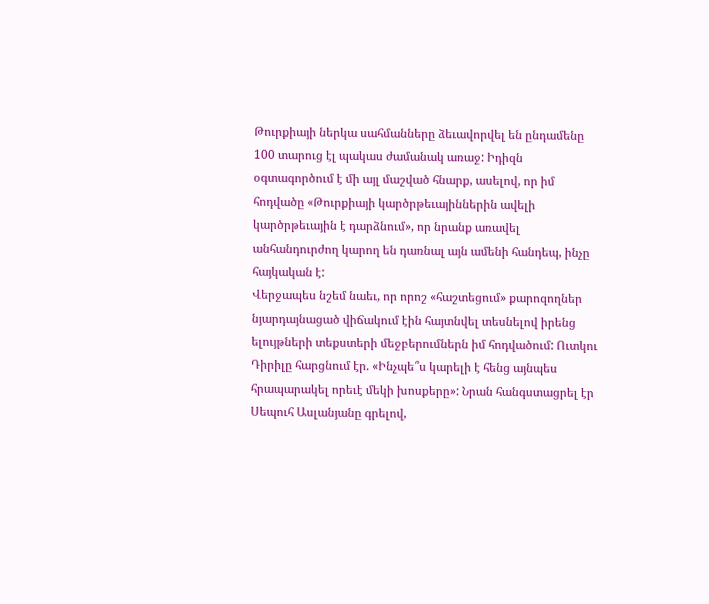Թուրքիայի ներկա սահմանները ձեւավորվել են ընդամենը 100 տարուց էլ պակաս ժամանակ առաջ: Իդիզն օգտագործում է մի այլ մաշված հնարք, ասելով, որ իմ հոդվածը «Թուրքիայի կարծրթեւայիններին ավելի կարծրթեւային է դարձնում», որ նրանք առավել անհանդուրժող կարող են դառնալ այն ամենի հանդեպ, ինչը հայկական է:
Վերջապես նշեմ նաեւ, որ որոշ «հաշտեցում» քարոզողներ նյարդայնացած վիճակում էին հայտնվել տեսնելով իրենց ելույթների տեքստերի մեջբերումներն իմ հոդվածում: Ուտկու Դիրիլը հարցնում էր. «Ինչպե՞ս կարելի է հենց այնպես հրապարակել որեւէ մեկի խոսքերը»: Նրան հանգստացրել էր Սեպուհ Ասլանյանը գրելով,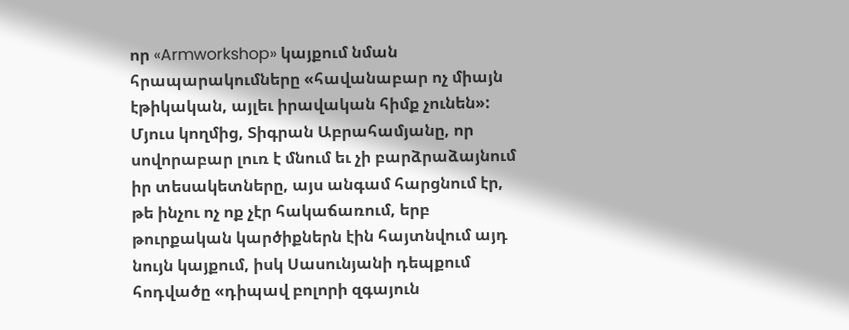որ «Armworkshop» կայքում նման հրապարակումները «հավանաբար ոչ միայն էթիկական, այլեւ իրավական հիմք չունեն»:
Մյուս կողմից, Տիգրան Աբրահամյանը, որ սովորաբար լուռ է մնում եւ չի բարձրաձայնում իր տեսակետները, այս անգամ հարցնում էր, թե ինչու ոչ ոք չէր հակաճառում, երբ թուրքական կարծիքներն էին հայտնվում այդ նույն կայքում, իսկ Սասունյանի դեպքում հոդվածը «դիպավ բոլորի զգայուն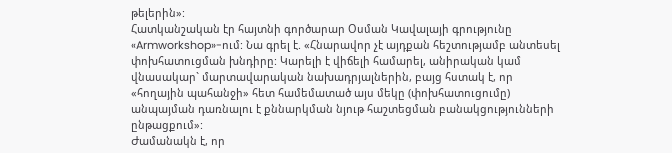թելերին»:
Հատկանշական էր հայտնի գործարար Օսման Կավալայի գրությունը «Armworkshop»-ում: Նա գրել է. «Հնարավոր չէ այդքան հեշտությամբ անտեսել փոխհատուցման խնդիրը: Կարելի է վիճելի համարել, անիրական կամ վնասակար` մարտավարական նախադրյալներին, բայց հստակ է, որ «հողային պահանջի» հետ համեմատած այս մեկը (փոխհատուցումը) անպայման դառնալու է քննարկման նյութ հաշտեցման բանակցությունների ընթացքում»:
Ժամանակն է, որ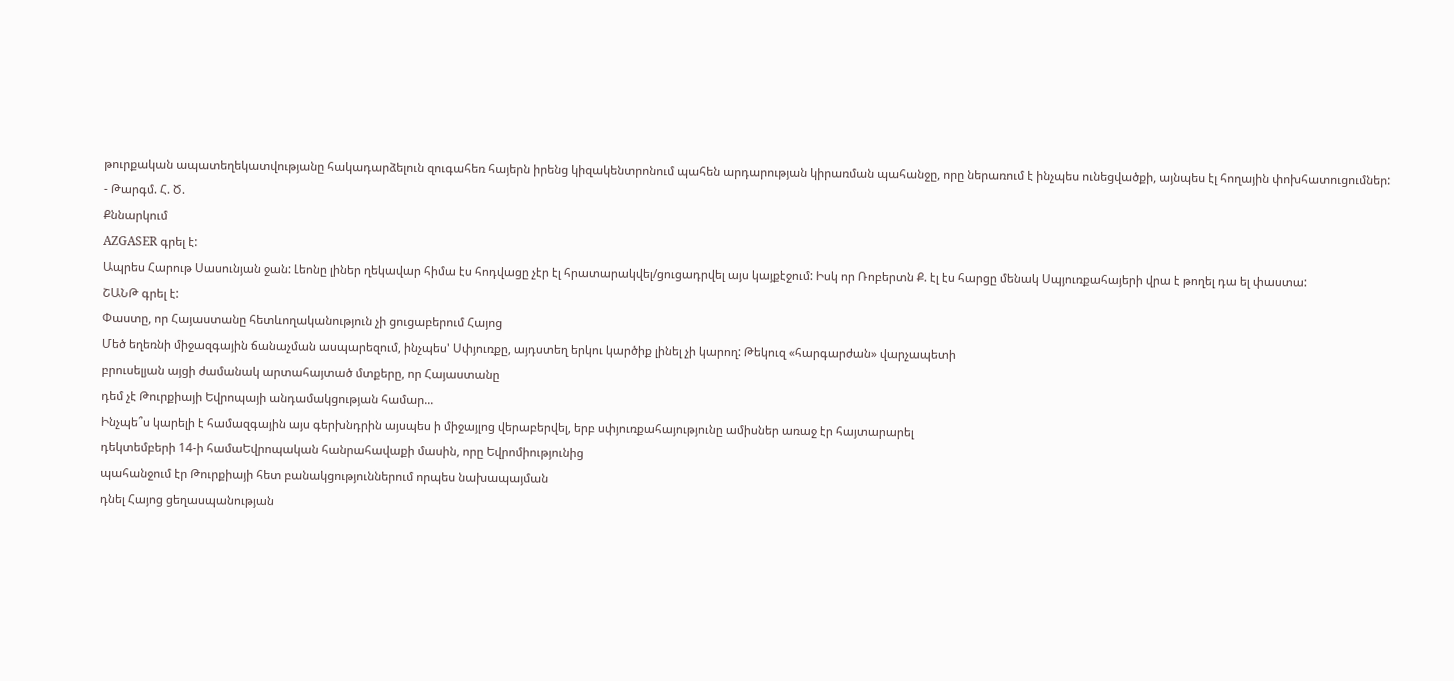թուրքական ապատեղեկատվությանը հակադարձելուն զուգահեռ հայերն իրենց կիզակենտրոնում պահեն արդարության կիրառման պահանջը, որը ներառում է ինչպես ունեցվածքի, այնպես էլ հողային փոխհատուցումներ:
- Թարգմ. Հ. Ծ.
Քննարկում
AZGASER գրել է:
Ապրես Հարութ Սասունյան ջան: Լեոնը լիներ ղեկավար հիմա էս հոդվացը չէր էլ հրատարակվել/ցուցադրվել այս կայքէջում: Իսկ որ Ռոբերտն Ք. էլ էս հարցը մենակ Սպյուռքահայերի վրա է թողել դա ել փաստա:
ՇԱՆԹ գրել է:
Փաստը, որ Հայաստանը հետևողականություն չի ցուցաբերում Հայոց
Մեծ եղեռնի միջազգային ճանաչման ասպարեզում, ինչպես' Սփյուռքը, այդստեղ երկու կարծիք լինել չի կարող: Թեկուզ «հարգարժան» վարչապետի
բրուսելյան այցի ժամանակ արտահայտած մտքերը, որ Հայաստանը
դեմ չէ Թուրքիայի Եվրոպայի անդամակցության համար...
Ինչպե՞ս կարելի է համազգային այս գերխնդրին այսպես ի միջայլոց վերաբերվել, երբ սփյուռքահայությունը ամիսներ առաջ էր հայտարարել
դեկտեմբերի 14-ի համաԵվրոպական հանրահավաքի մասին, որը Եվրոմիությունից
պահանջում էր Թուրքիայի հետ բանակցություններում որպես նախապայման
դնել Հայոց ցեղասպանության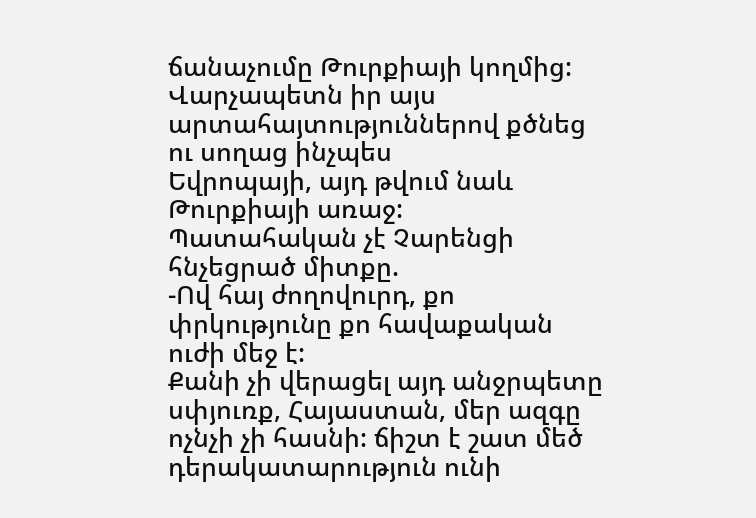ճանաչումը Թուրքիայի կողմից:
Վարչապետն իր այս արտահայտություններով քծնեց ու սողաց ինչպես
Եվրոպայի, այդ թվում նաև Թուրքիայի առաջ:
Պատահական չէ Չարենցի հնչեցրած միտքը.
-Ով հայ ժողովուրդ, քո փրկությունը քո հավաքական ուժի մեջ է:
Քանի չի վերացել այդ անջրպետը սփյուռք, Հայաստան, մեր ազգը
ոչնչի չի հասնի: ճիշտ է շատ մեծ դերակատարություն ունի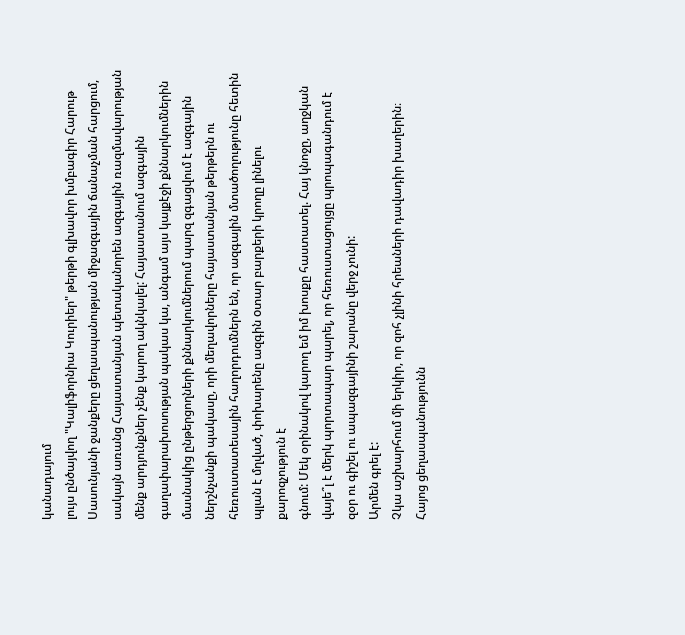կանադայում
լույս ընծայվող "Կալիֆորնիա Կուրիեր" թերթի գլխավոր խմբագիր Հարութ
Սասունյանի ջանքերը ցեղասպանության միջազգային ճանաչման հարցում,
սակայն առանց Հայաստանյան պետականորեն ազգային ռազմավարության
մենք արդյունքներ չենք կարող ակնկալել: Հայաստանում ազգային գաղափարախոսության պակաս կա, անգամ այս կայքէջի քննարկումներին մասնակից ընթերցողների քննարկումներում պարզ զգացվում է ազգային ներշնչանքի պակասը, որի մեղավորները հայաստանյան թերթերն ու
հեռուստատեսային հաղորդումներն են, որ ազգային մտածողությունը հետին պլան է մղված, փոխարենը ազգին oտար բարքերի կրողը լինելու քարոզչություն է
գնում: Մեկ օրինակով կարող եմ իմ խոսքը հաստատել. Հայ կնոջը, աղջկան
վայե՞լ է մերկ պորտապար պարել, որ հեռուստացույցը պրոպագանդում է
զօր ու գիշել ու ապազգայինի շարանը վերջ չունի:
Արմեն գրել է:
Չկա աշխարհում մի երկիր, որ զոհ չլինի հրեաների դավադիր խաղերին։
Հայոց ցեղասպանությունն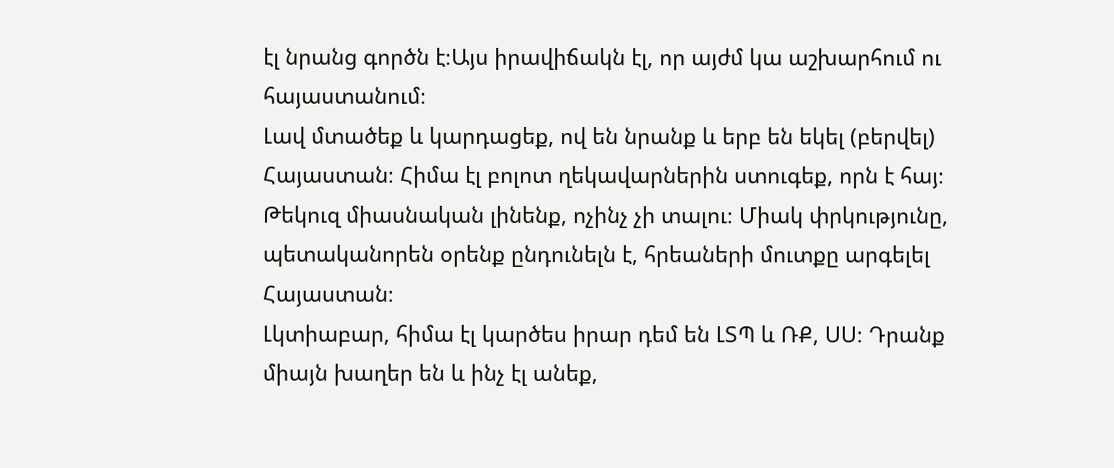էլ նրանց գործն է։Այս իրավիճակն էլ, որ այժմ կա աշխարհում ու հայաստանում։
Լավ մտածեք և կարդացեք, ով են նրանք և երբ են եկել (բերվել) Հայաստան։ Հիմա էլ բոլոտ ղեկավարներին ստուգեք, որն է հայ։ Թեկուզ միասնական լինենք, ոչինչ չի տալու։ Միակ փրկությունը, պետականորեն օրենք ընդունելն է, հրեաների մուտքը արգելել Հայաստան։
Լկտիաբար, հիմա էլ կարծես իրար դեմ են ԼՏՊ և ՌՔ, ՍՍ։ Դրանք միայն խաղեր են և ինչ էլ անեք,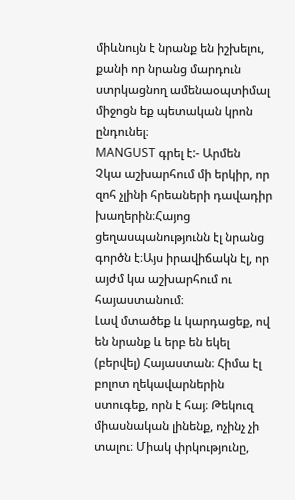միևնույն է նրանք են իշխելու, քանի որ նրանց մարդուն ստրկացնող ամենաօպտիմալ միջոցն եք պետական կրոն ընդունել։
MANGUST գրել է:- Արմեն
Չկա աշխարհում մի երկիր, որ զոհ չլինի հրեաների դավադիր խաղերին։Հայոց ցեղասպանությունն էլ նրանց գործն է։Այս իրավիճակն էլ, որ այժմ կա աշխարհում ու հայաստանում։
Լավ մտածեք և կարդացեք, ով են նրանք և երբ են եկել (բերվել) Հայաստան։ Հիմա էլ բոլոտ ղեկավարներին ստուգեք, որն է հայ։ Թեկուզ միասնական լինենք, ոչինչ չի տալու։ Միակ փրկությունը,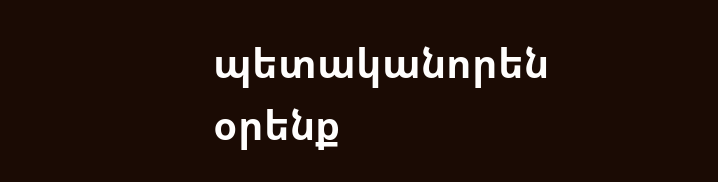պետականորեն օրենք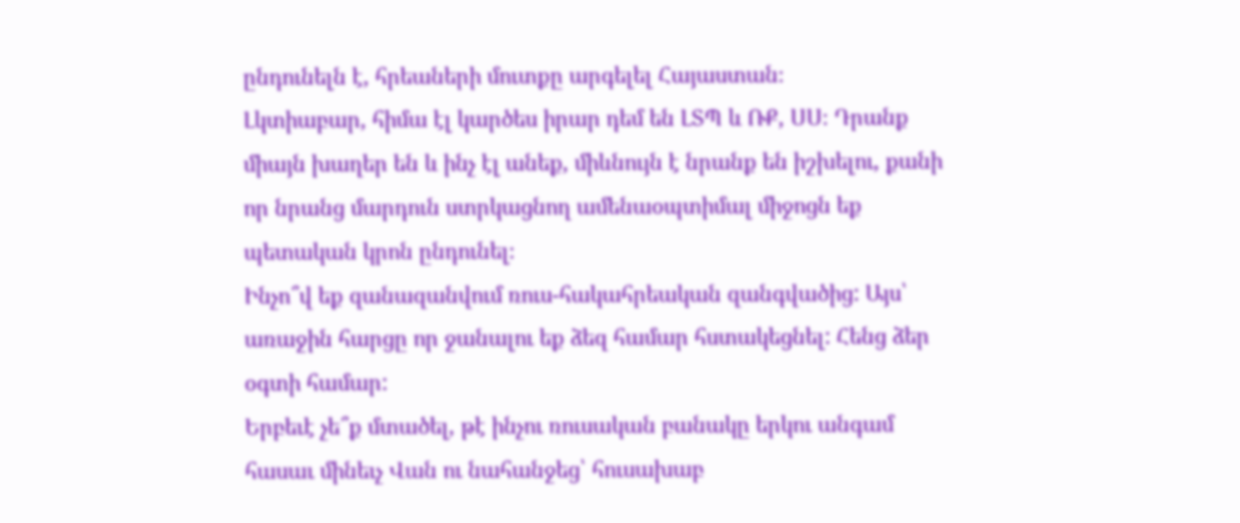ընդունելն է, հրեաների մուտքը արգելել Հայաստան։
Լկտիաբար, հիմա էլ կարծես իրար դեմ են ԼՏՊ և ՌՔ, ՍՍ։ Դրանք միայն խաղեր են և ինչ էլ անեք, միևնույն է նրանք են իշխելու, քանի որ նրանց մարդուն ստրկացնող ամենաօպտիմալ միջոցն եք պետական կրոն ընդունել։
Ինչո՞վ եք զանազանվում ռուս-հակահրեական զանգվածից: Այս՝ առաջին հարցը որ ջանալու եք ձեզ համար հստակեցնել: Հենց ձեր օգտի համար:
Երբեւէ չե՞ք մտածել, թէ ինչու ռուսական բանակը երկու անգամ հասաւ մինեւչ Վան ու նահանջեց՝ հուսախաբ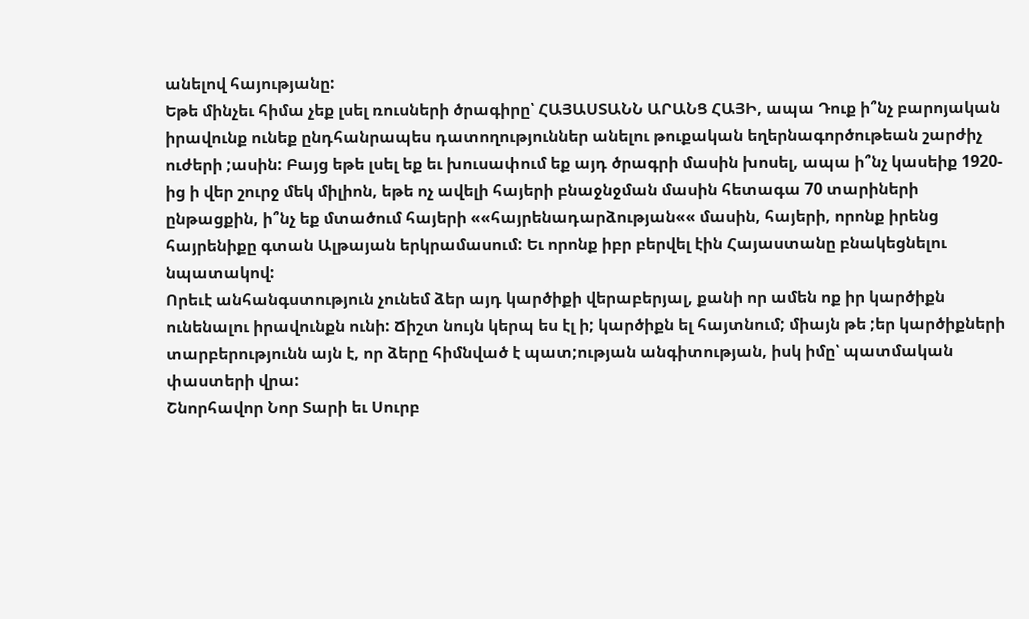անելով հայությանը:
Եթե մինչեւ հիմա չեք լսել ռուսների ծրագիրը՝ ՀԱՅԱՍՏԱՆՆ ԱՐԱՆՑ ՀԱՅԻ, ապա Դուք ի՞նչ բարոյական իրավունք ունեք ընդհանրապես դատողություններ անելու թուքական եղերնագործութեան շարժիչ ուժերի ;ասին: Բայց եթե լսել եք եւ խուսափում եք այդ ծրագրի մասին խոսել, ապա ի՞նչ կասեիք 1920-ից ի վեր շուրջ մեկ միլիոն, եթե ոչ ավելի հայերի բնաջնջման մասին հետագա 70 տարիների ընթացքին, ի՞նչ եք մտածում հայերի ««հայրենադարձության«« մասին, հայերի, որոնք իրենց հայրենիքը գտան Ալթայան երկրամասում: Եւ որոնք իբր բերվել էին Հայաստանը բնակեցնելու նպատակով:
Որեւէ անհանգստություն չունեմ ձեր այդ կարծիքի վերաբերյալ, քանի որ ամեն ոք իր կարծիքն ունենալու իրավունքն ունի: Ճիշտ նույն կերպ ես էլ ի; կարծիքն ել հայտնում; միայն թե ;եր կարծիքների տարբերությունն այն է, որ ձերը հիմնված է պատ;ության անգիտության, իսկ իմը՝ պատմական փաստերի վրա:
Շնորհավոր Նոր Տարի եւ Սուրբ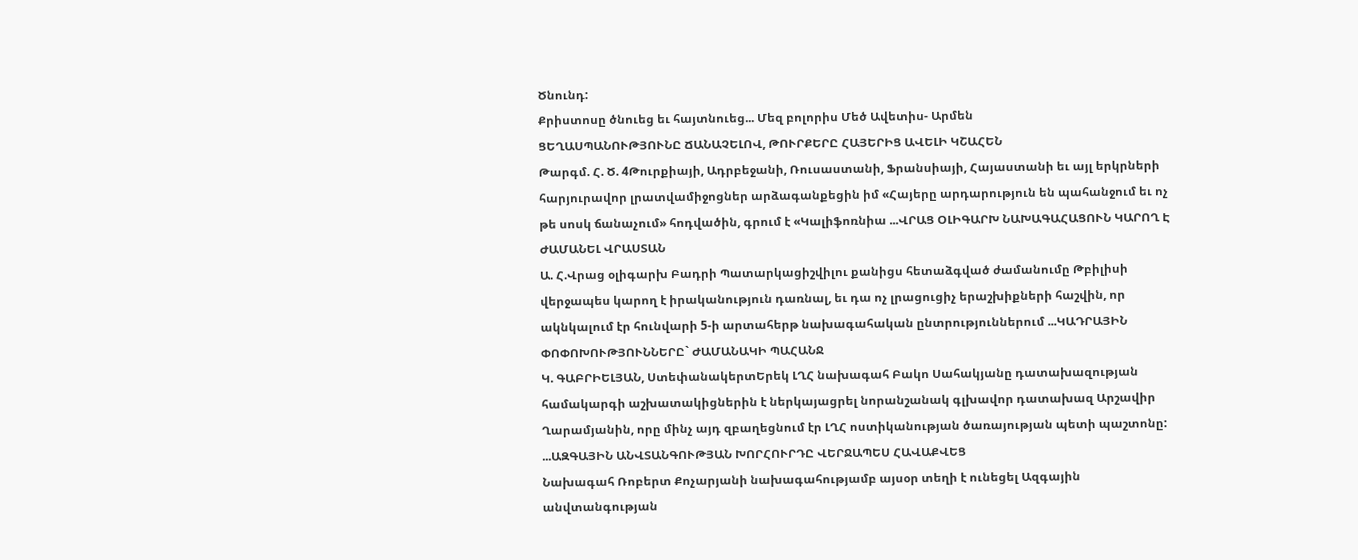Ծնունդ:
Քրիստոսը ծնուեց եւ հայտնուեց... Մեզ բոլորիս Մեծ Ավետիս- Արմեն
ՑԵՂԱՍՊԱՆՈՒԹՅՈՒՆԸ ՃԱՆԱՉԵԼՈՎ, ԹՈՒՐՔԵՐԸ ՀԱՅԵՐԻՑ ԱՎԵԼԻ ԿՇԱՀԵՆ
Թարգմ. Հ. Ծ. 4Թուրքիայի, Ադրբեջանի, Ռուսաստանի, Ֆրանսիայի, Հայաստանի եւ այլ երկրների հարյուրավոր լրատվամիջոցներ արձագանքեցին իմ «Հայերը արդարություն են պահանջում եւ ոչ թե սոսկ ճանաչում» հոդվածին, գրում է «Կալիֆոռնիա ...ՎՐԱՑ ՕԼԻԳԱՐԽ ՆԱԽԱԳԱՀԱՑՈՒՆ ԿԱՐՈՂ Է ԺԱՄԱՆԵԼ ՎՐԱՍՏԱՆ
Ա. Հ.Վրաց օլիգարխ Բադրի Պատարկացիշվիլու քանիցս հետաձգված ժամանումը Թբիլիսի վերջապես կարող է իրականություն դառնալ, եւ դա ոչ լրացուցիչ երաշխիքների հաշվին, որ ակնկալում էր հունվարի 5-ի արտահերթ նախագահական ընտրություններում ...ԿԱԴՐԱՅԻՆ ՓՈՓՈԽՈՒԹՅՈՒՆՆԵՐԸ` ԺԱՄԱՆԱԿԻ ՊԱՀԱՆՋ
Կ. ԳԱԲՐԻԵԼՅԱՆ, ՍտեփանակերտԵրեկ ԼՂՀ նախագահ Բակո Սահակյանը դատախազության համակարգի աշխատակիցներին է ներկայացրել նորանշանակ գլխավոր դատախազ Արշավիր Ղարամյանին, որը մինչ այդ զբաղեցնում էր ԼՂՀ ոստիկանության ծառայության պետի պաշտոնը: ...ԱԶԳԱՅԻՆ ԱՆՎՏԱՆԳՈՒԹՅԱՆ ԽՈՐՀՈՒՐԴԸ ՎԵՐՋԱՊԵՍ ՀԱՎԱՔՎԵՑ
Նախագահ Ռոբերտ Քոչարյանի նախագահությամբ այսօր տեղի է ունեցել Ազգային անվտանգության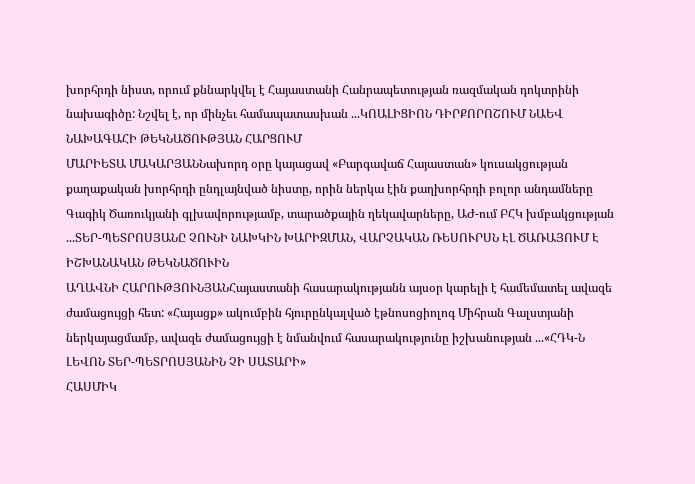խորհրդի նիստ, որում քննարկվել է Հայաստանի Հանրապետության ռազմական դոկտրինի նախագիծը: Նշվել է, որ մինչեւ համապատասխան ...ԿՈԱԼԻՑԻՈՆ ԴԻՐՔՈՐՈՇՈՒՄ ՆԱԵՎ ՆԱԽԱԳԱՀԻ ԹԵԿՆԱԾՈՒԹՅԱՆ ՀԱՐՑՈՒՄ
ՄԱՐԻԵՏԱ ՄԱԿԱՐՅԱՆՆախորդ օրը կայացավ «Բարգավաճ Հայաստան» կուսակցության քաղաքական խորհրդի ընդլայնված նիստը, որին ներկա էին քաղխորհրդի բոլոր անդամները Գագիկ Ծառուկյանի գլխավորությամբ, տարածքային ղեկավարները, ԱԺ-ում ԲՀԿ խմբակցության ...ՏԵՐ-ՊԵՏՐՈՍՅԱՆԸ ՉՈՒՆԻ ՆԱԽԿԻՆ ԽԱՐԻԶՄԱՆ, ՎԱՐՉԱԿԱՆ ՌԵՍՈՒՐՍՆ ԷԼ ԾԱՌԱՅՈՒՄ Է ԻՇԽԱՆԱԿԱՆ ԹԵԿՆԱԾՈՒԻՆ
ԱՂԱՎՆԻ ՀԱՐՈՒԹՅՈՒՆՅԱՆՀայաստանի հասարակությանն այսօր կարելի է համեմատել ավազե ժամացույցի հետ: «Հայացք» ակումբին հյուրընկալված էթնոսոցիոլոգ Միհրան Գալստյանի ներկայացմամբ, ավազե ժամացույցի է նմանվում հասարակությունը իշխանության ...«ՀԴԿ-Ն ԼԵՎՈՆ ՏԵՐ-ՊԵՏՐՈՍՅԱՆԻՆ ՉԻ ՍԱՏԱՐԻ»
ՀԱՍՄԻԿ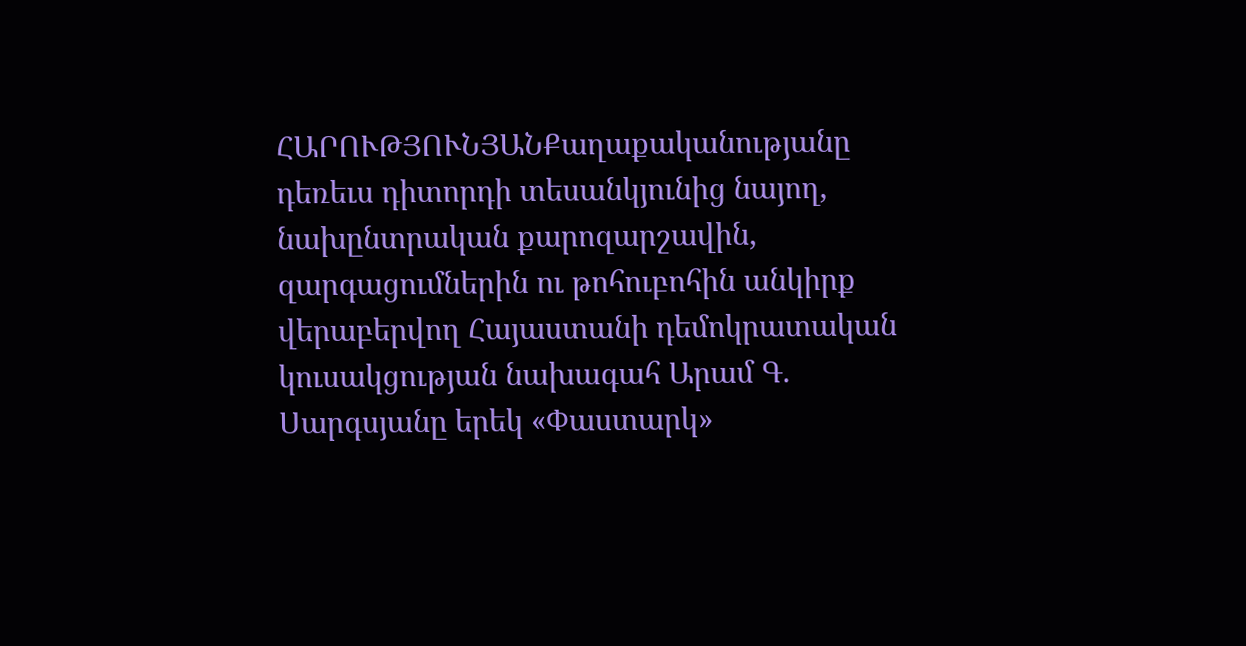ՀԱՐՈՒԹՅՈՒՆՅԱՆՔաղաքականությանը դեռեւս դիտորդի տեսանկյունից նայող, նախընտրական քարոզարշավին, զարգացումներին ու թոհուբոհին անկիրք վերաբերվող Հայաստանի դեմոկրատական կուսակցության նախագահ Արամ Գ. Սարգսյանը երեկ «Փաստարկ»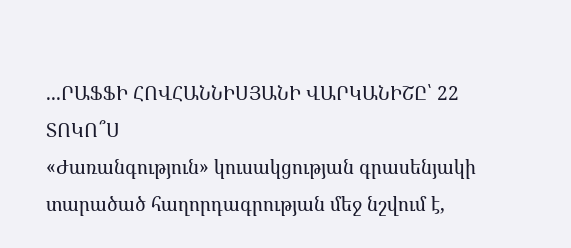...ՐԱՖՖԻ ՀՈՎՀԱՆՆԻՍՅԱՆԻ ՎԱՐԿԱՆԻՇԸ՝ 22 ՏՈԿՈ՞Ս
«Ժառանգություն» կուսակցության գրասենյակի տարածած հաղորդագրության մեջ նշվում է,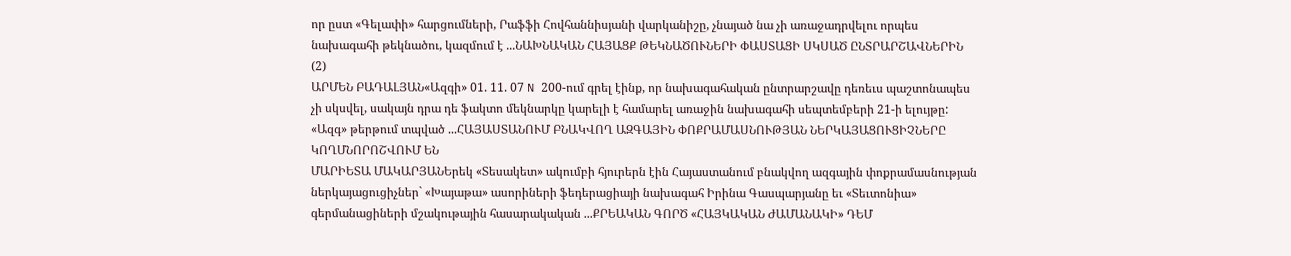որ ըստ «Գելափի» հարցումների, Րաֆֆի Հովհաննիսյանի վարկանիշը, չնայած նա չի առաջադրվելու որպես նախագահի թեկնածու, կազմում է ...ՆԱԽՆԱԿԱՆ ՀԱՅԱՑՔ ԹԵԿՆԱԾՈՒՆԵՐԻ ՓԱՍՏԱՑԻ ՍԿՍԱԾ ԸՆՏՐԱՐՇԱՎՆԵՐԻՆ (2)
ԱՐՄԵՆ ԲԱԴԱԼՅԱՆ«Ազգի» 01. 11. 07 N 200-ում գրել էինք, որ նախագահական ընտրարշավը դեռեւս պաշտոնապես չի սկսվել, սակայն դրա դե ֆակտո մեկնարկը կարելի է համարել առաջին նախագահի սեպտեմբերի 21-ի ելույթը: «Ազգ» թերթում տպված ...ՀԱՅԱՍՏԱՆՈՒՄ ԲՆԱԿՎՈՂ ԱԶԳԱՅԻՆ ՓՈՔՐԱՄԱՍՆՈՒԹՅԱՆ ՆԵՐԿԱՅԱՑՈՒՑԻՉՆԵՐԸ ԿՈՂՄՆՈՐՈՇՎՈՒՄ ԵՆ
ՄԱՐԻԵՏԱ ՄԱԿԱՐՅԱՆԵրեկ «Տեսակետ» ակումբի հյուրերն էին Հայաստանում բնակվող ազգային փոքրամասնության ներկայացուցիչներ` «Խայաթա» ասորիների ֆեդերացիայի նախագահ Իրինա Գասպարյանը եւ «Տեւտոնիա» գերմանացիների մշակութային հասարակական ...ՔՐԵԱԿԱՆ ԳՈՐԾ «ՀԱՅԿԱԿԱՆ ԺԱՄԱՆԱԿԻ» ԴԵՄ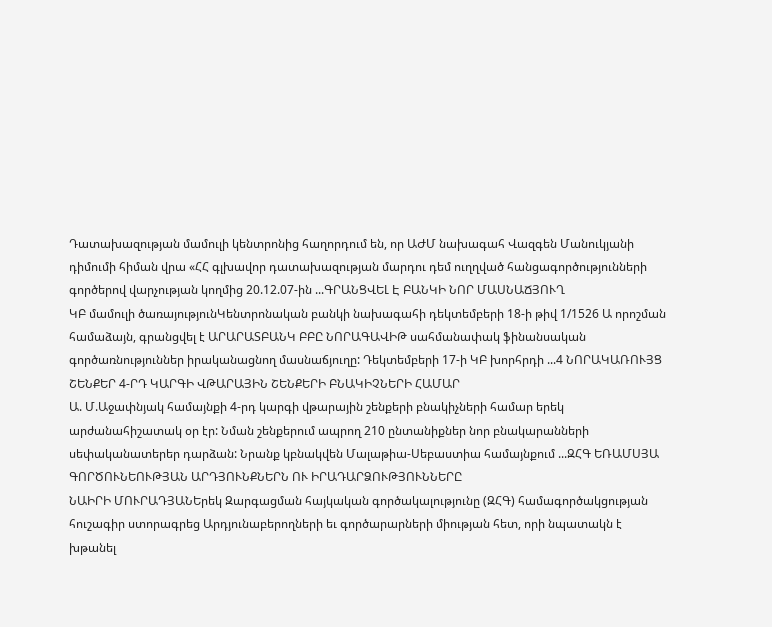Դատախազության մամուլի կենտրոնից հաղորդում են, որ ԱԺՄ նախագահ Վազգեն Մանուկյանի դիմումի հիման վրա «ՀՀ գլխավոր դատախազության մարդու դեմ ուղղված հանցագործությունների գործերով վարչության կողմից 20.12.07-ին ...ԳՐԱՆՑՎԵԼ Է ԲԱՆԿԻ ՆՈՐ ՄԱՍՆԱՃՅՈՒՂ
ԿԲ մամուլի ծառայությունԿենտրոնական բանկի նախագահի դեկտեմբերի 18-ի թիվ 1/1526 Ա որոշման համաձայն, գրանցվել է ԱՐԱՐԱՏԲԱՆԿ ԲԲԸ ՆՈՐԱԳԱՎԻԹ սահմանափակ ֆինանսական գործառնություններ իրականացնող մասնաճյուղը: Դեկտեմբերի 17-ի ԿԲ խորհրդի ...4 ՆՈՐԱԿԱՌՈՒՅՑ ՇԵՆՔԵՐ 4-ՐԴ ԿԱՐԳԻ ՎԹԱՐԱՅԻՆ ՇԵՆՔԵՐԻ ԲՆԱԿԻՉՆԵՐԻ ՀԱՄԱՐ
Ա. Մ.Աջափնյակ համայնքի 4-րդ կարգի վթարային շենքերի բնակիչների համար երեկ արժանահիշատակ օր էր: Նման շենքերում ապրող 210 ընտանիքներ նոր բնակարանների սեփականատերեր դարձան: Նրանք կբնակվեն Մալաթիա-Սեբաստիա համայնքում ...ԶՀԳ ԵՌԱՄՍՅԱ ԳՈՐԾՈՒՆԵՈՒԹՅԱՆ ԱՐԴՅՈՒՆՔՆԵՐՆ ՈՒ ԻՐԱԴԱՐՁՈՒԹՅՈՒՆՆԵՐԸ
ՆԱԻՐԻ ՄՈՒՐԱԴՅԱՆԵրեկ Զարգացման հայկական գործակալությունը (ԶՀԳ) համագործակցության հուշագիր ստորագրեց Արդյունաբերողների եւ գործարարների միության հետ, որի նպատակն է խթանել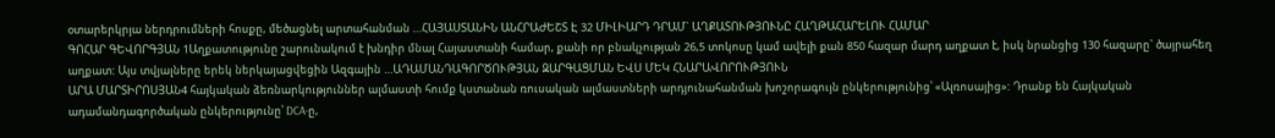օտարերկրյա ներդրումների հոսքը, մեծացնել արտահանման ...ՀԱՅԱՍՏԱՆԻՆ ԱՆՀՐԱԺԵՇՏ Է 32 ՄԻԼԻԱՐԴ ԴՐԱՄ` ԱՂՔԱՏՈՒԹՅՈՒՆԸ ՀԱՂԹԱՀԱՐԵԼՈՒ ՀԱՄԱՐ
ԳՈՀԱՐ ԳԵՎՈՐԳՅԱՆ 1Աղքատությունը շարունակում է խնդիր մնալ Հայաստանի համար, քանի որ բնակչության 26,5 տոկոսը կամ ավելի քան 850 հազար մարդ աղքատ է, իսկ նրանցից 130 հազարը` ծայրահեղ աղքատ: Այս տվյալները երեկ ներկայացվեցին Ազգային ...ԱԴԱՄԱՆԴԱԳՈՐԾՈՒԹՅԱՆ ԶԱՐԳԱՑՄԱՆ ԵՎՍ ՄԵԿ ՀՆԱՐԱՎՈՐՈՒԹՅՈՒՆ
ԱՐԱ ՄԱՐՏԻՐՈՍՅԱՆ4 հայկական ձեռնարկություններ ալմաստի հումք կստանան ռուսական ալմաստների արդյունահանման խոշորագույն ընկերությունից՝ «Ալռոսայից»: Դրանք են Հայկական ադամանդագործական ընկերությունը՝ DCA-ը,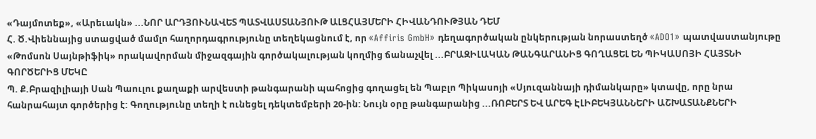«Դայմոտեք», «Արեւակն» ...ՆՈՐ ԱՐԴՅՈՒՆԱՎԵՏ ՊԱՏՎԱՍՏԱՆՅՈՒԹ ԱԼՑՀԱՅՄԵՐԻ ՀԻՎԱՆԴՈՒԹՅԱՆ ԴԵՄ
Հ. Ծ.Վիեննայից ստացված մամլո հաղորդագրությունը տեղեկացնում է, որ «Affiris GmbH» դեղագործական ընկերության նորաստեղծ «ADO1» պատվաստանյութը «Թոմսոն Սայնթիֆիկ» որակավորման միջազգային գործակալության կողմից ճանաչվել ...ԲՐԱԶԻԼԱԿԱՆ ԹԱՆԳԱՐԱՆԻՑ ԳՈՂԱՑԵԼ ԵՆ ՊԻԿԱՍՈՅԻ ՀԱՅՏՆԻ ԳՈՐԾԵՐԻՑ ՄԵԿԸ
Պ. Ք.Բրազիլիայի Սան Պաուլու քաղաքի արվեստի թանգարանի պահոցից գողացել են Պաբլո Պիկասոյի «Սյուզաննայի դիմանկարը» կտավը, որը նրա հանրահայտ գործերից է: Գողությունը տեղի է ունեցել դեկտեմբերի 20-ին: Նույն օրը թանգարանից ...ՌՈԲԵՐՏ ԵՎ ԱՐԵԳ ԷԼԻԲԵԿՅԱՆՆԵՐԻ ԱՇԽԱՏԱՆՔՆԵՐԻ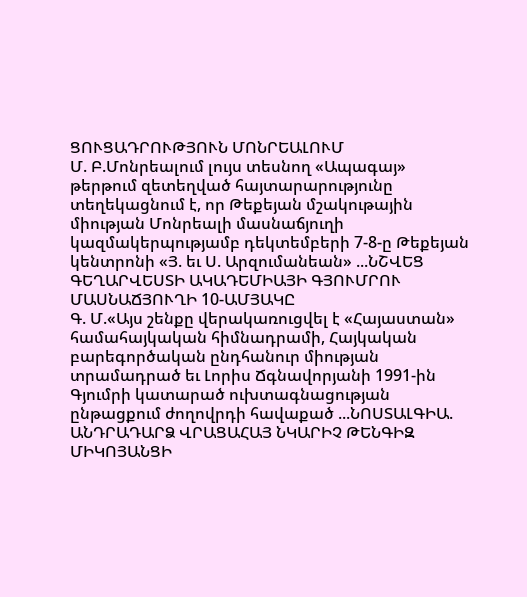ՑՈՒՑԱԴՐՈՒԹՅՈՒՆ ՄՈՆՐԵԱԼՈՒՄ
Մ. Բ.Մոնրեալում լույս տեսնող «Ապագայ» թերթում զետեղված հայտարարությունը տեղեկացնում է, որ Թեքեյան մշակութային միության Մոնրեալի մասնաճյուղի կազմակերպությամբ դեկտեմբերի 7-8-ը Թեքեյան կենտրոնի «Յ. եւ Ս. Արզումանեան» ...ՆՇՎԵՑ ԳԵՂԱՐՎԵՍՏԻ ԱԿԱԴԵՄԻԱՅԻ ԳՅՈՒՄՐՈՒ ՄԱՍՆԱՃՅՈՒՂԻ 10-ԱՄՅԱԿԸ
Գ. Մ.«Այս շենքը վերակառուցվել է «Հայաստան» համահայկական հիմնադրամի, Հայկական բարեգործական ընդհանուր միության տրամադրած եւ Լորիս Ճգնավորյանի 1991-ին Գյումրի կատարած ուխտագնացության ընթացքում ժողովրդի հավաքած ...ՆՈՍՏԱԼԳԻԱ. ԱՆԴՐԱԴԱՐՁ ՎՐԱՑԱՀԱՅ ՆԿԱՐԻՉ ԹԵՆԳԻԶ ՄԻԿՈՅԱՆՑԻ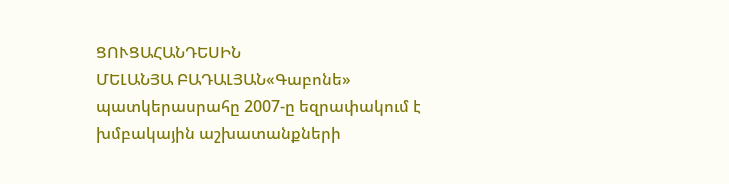ՑՈՒՑԱՀԱՆԴԵՍԻՆ
ՄԵԼԱՆՅԱ ԲԱԴԱԼՅԱՆ«Գաբոնե» պատկերասրահը 2007-ը եզրափակում է խմբակային աշխատանքների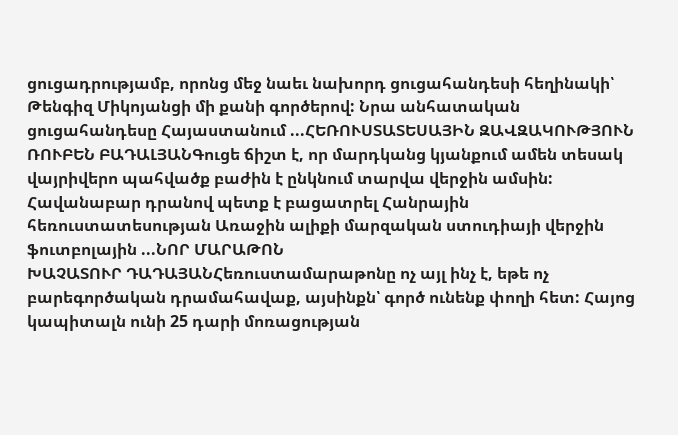ցուցադրությամբ, որոնց մեջ նաեւ նախորդ ցուցահանդեսի հեղինակի՝ Թենգիզ Միկոյանցի մի քանի գործերով: Նրա անհատական ցուցահանդեսը Հայաստանում ...ՀԵՌՈՒՍՏԱՏԵՍԱՅԻՆ ԶԱՎԶԱԿՈՒԹՅՈՒՆ
ՌՈՒԲԵՆ ԲԱԴԱԼՅԱՆԳուցե ճիշտ է, որ մարդկանց կյանքում ամեն տեսակ վայրիվերո պահվածք բաժին է ընկնում տարվա վերջին ամսին: Հավանաբար դրանով պետք է բացատրել Հանրային հեռուստատեսության Առաջին ալիքի մարզական ստուդիայի վերջին ֆուտբոլային ...ՆՈՐ ՄԱՐԱԹՈՆ
ԽԱՉԱՏՈՒՐ ԴԱԴԱՅԱՆՀեռուստամարաթոնը ոչ այլ ինչ է, եթե ոչ բարեգործական դրամահավաք, այսինքն՝ գործ ունենք փողի հետ: Հայոց կապիտալն ունի 25 դարի մոռացության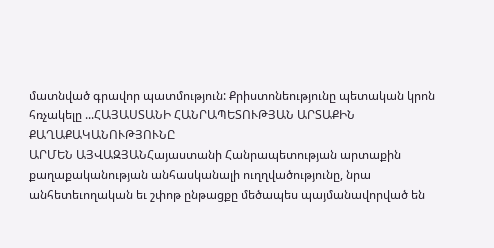մատնված գրավոր պատմություն: Քրիստոնեությունը պետական կրոն հռչակելը ...ՀԱՅԱՍՏԱՆԻ ՀԱՆՐԱՊԵՏՈՒԹՅԱՆ ԱՐՏԱՔԻՆ ՔԱՂԱՔԱԿԱՆՈՒԹՅՈՒՆԸ
ԱՐՄԵՆ ԱՅՎԱԶՅԱՆՀայաստանի Հանրապետության արտաքին քաղաքականության անհասկանալի ուղղվածությունը, նրա անհետեւողական եւ շփոթ ընթացքը մեծապես պայմանավորված են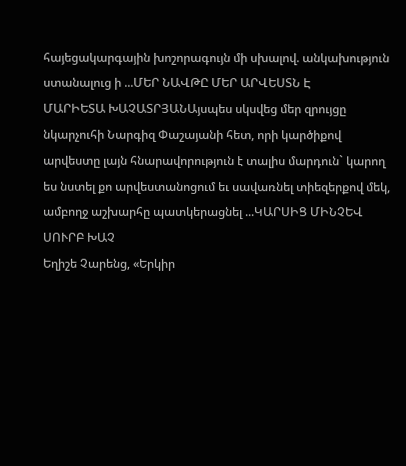հայեցակարգային խոշորագույն մի սխալով. անկախություն ստանալուց ի ...ՄԵՐ ՆԱՎԹԸ ՄԵՐ ԱՐՎԵՍՏՆ Է
ՄԱՐԻԵՏԱ ԽԱՉԱՏՐՅԱՆԱյսպես սկսվեց մեր զրույցը նկարչուհի Նարգիզ Փաշայանի հետ, որի կարծիքով արվեստը լայն հնարավորություն է տալիս մարդուն` կարող ես նստել քո արվեստանոցում եւ սավառնել տիեզերքով մեկ, ամբողջ աշխարհը պատկերացնել ...ԿԱՐՍԻՑ ՄԻՆՉԵՎ ՍՈՒՐԲ ԽԱՉ
Եղիշե Չարենց, «Երկիր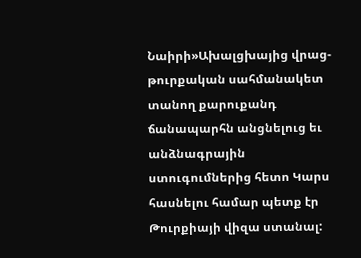Նաիրի»Ախալցխայից վրաց-թուրքական սահմանակետ տանող քարուքանդ ճանապարհն անցնելուց եւ անձնագրային ստուգումներից հետո Կարս հասնելու համար պետք էր Թուրքիայի վիզա ստանալ: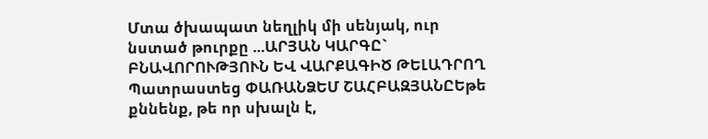Մտա ծխապատ նեղլիկ մի սենյակ, ուր նստած թուրքը ...ԱՐՅԱՆ ԿԱՐԳԸ` ԲՆԱՎՈՐՈՒԹՅՈՒՆ ԵՎ ՎԱՐՔԱԳԻԾ ԹԵԼԱԴՐՈՂ
Պատրաստեց ՓԱՌԱՆՁԵՄ ՇԱՀԲԱԶՅԱՆԸԵթե քննենք, թե որ սխալն է,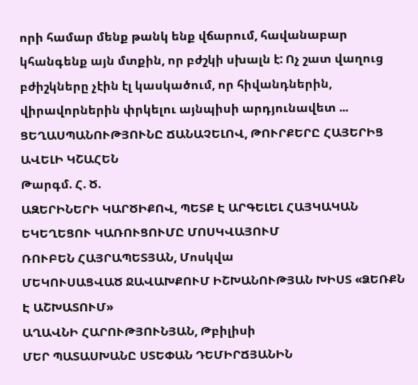որի համար մենք թանկ ենք վճարում, հավանաբար կհանգենք այն մտքին, որ բժշկի սխալն է: Ոչ շատ վաղուց բժիշկները չէին էլ կասկածում, որ հիվանդներին, վիրավորներին փրկելու այնպիսի արդյունավետ ...
ՑԵՂԱՍՊԱՆՈՒԹՅՈՒՆԸ ՃԱՆԱՉԵԼՈՎ, ԹՈՒՐՔԵՐԸ ՀԱՅԵՐԻՑ ԱՎԵԼԻ ԿՇԱՀԵՆ
Թարգմ. Հ. Ծ.
ԱԶԵՐԻՆԵՐԻ ԿԱՐԾԻՔՈՎ, ՊԵՏՔ Է ԱՐԳԵԼԵԼ ՀԱՅԿԱԿԱՆ ԵԿԵՂԵՑՈՒ ԿԱՌՈՒՑՈՒՄԸ ՄՈՍԿՎԱՅՈՒՄ
ՌՈՒԲԵՆ ՀԱՅՐԱՊԵՏՅԱՆ, Մոսկվա
ՄԵԿՈՒՍԱՑՎԱԾ ՋԱՎԱԽՔՈՒՄ ԻՇԽԱՆՈՒԹՅԱՆ ԽԻՍՏ «ՁԵՌՔՆ Է ԱՇԽԱՏՈՒՄ»
ԱՂԱՎՆԻ ՀԱՐՈՒԹՅՈՒՆՅԱՆ, Թբիլիսի
ՄԵՐ ՊԱՏԱՍԽԱՆԸ ՍՏԵՓԱՆ ԴԵՄԻՐՃՅԱՆԻՆ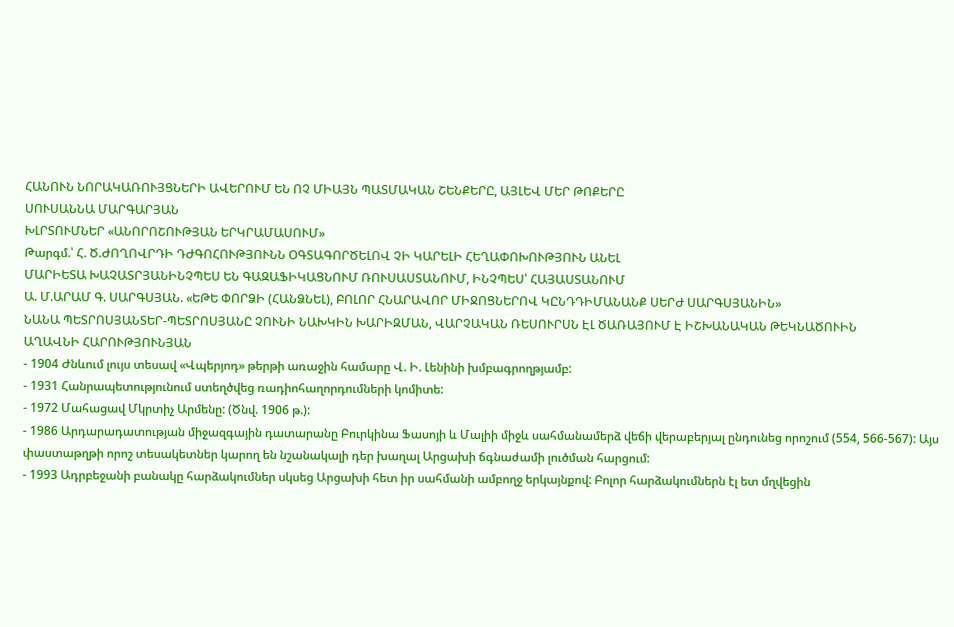ՀԱՆՈՒՆ ՆՈՐԱԿԱՌՈՒՅՑՆԵՐԻ ԱՎԵՐՈՒՄ ԵՆ ՈՉ ՄԻԱՅՆ ՊԱՏՄԱԿԱՆ ՇԵՆՔԵՐԸ, ԱՅԼԵՎ ՄԵՐ ԹՈՔԵՐԸ
ՍՈՒՍԱՆՆԱ ՄԱՐԳԱՐՅԱՆ
ԽԼՐՏՈՒՄՆԵՐ «ԱՆՈՐՈՇՈՒԹՅԱՆ ԵՐԿՐԱՄԱՍՈՒՄ»
Թարգմ.՝ Հ. Ծ.ԺՈՂՈՎՐԴԻ ԴԺԳՈՀՈՒԹՅՈՒՆՆ ՕԳՏԱԳՈՐԾԵԼՈՎ ՉԻ ԿԱՐԵԼԻ ՀԵՂԱՓՈԽՈՒԹՅՈՒՆ ԱՆԵԼ
ՄԱՐԻԵՏԱ ԽԱՉԱՏՐՅԱՆԻՆՉՊԵՍ ԵՆ ԳԱԶԱՖԻԿԱՑՆՈՒՄ ՌՈՒՍԱՍՏԱՆՈՒՄ, ԻՆՉՊԵՍ՝ ՀԱՅԱՍՏԱՆՈՒՄ
Ա. Մ.ԱՐԱՄ Գ. ՍԱՐԳՍՅԱՆ. «ԵԹԵ ՓՈՐՁԻ (ՀԱՆՁՆԵԼ), ԲՈԼՈՐ ՀՆԱՐԱՎՈՐ ՄԻՋՈՑՆԵՐՈՎ ԿԸՆԴԴԻՄԱՆԱՆՔ ՍԵՐԺ ՍԱՐԳՍՅԱՆԻՆ»
ՆԱՆԱ ՊԵՏՐՈՍՅԱՆՏԵՐ-ՊԵՏՐՈՍՅԱՆԸ ՉՈՒՆԻ ՆԱԽԿԻՆ ԽԱՐԻԶՄԱՆ, ՎԱՐՉԱԿԱՆ ՌԵՍՈՒՐՍՆ ԷԼ ԾԱՌԱՅՈՒՄ Է ԻՇԽԱՆԱԿԱՆ ԹԵԿՆԱԾՈՒԻՆ
ԱՂԱՎՆԻ ՀԱՐՈՒԹՅՈՒՆՅԱՆ
- 1904 Ժնևում լույս տեսավ «Վպերյոդ» թերթի առաջին համարը Վ. Ի. Լենինի խմբագրողթյամբ:
- 1931 Հանրապետությունում ստեղծվեց ռադիոհաղորդումների կոմիտե:
- 1972 Մահացավ Մկրտիչ Արմենը: (Ծնվ. 1906 թ.):
- 1986 Արդարադատության միջազգային դատարանը Բուրկինա Ֆասոյի և Մալիի միջև սահմանամերձ վեճի վերաբերյալ ընդունեց որոշում (554, 566-567): Այս փաստաթղթի որոշ տեսակետներ կարող են նշանակալի դեր խաղալ Արցախի ճգնաժամի լուծման հարցում:
- 1993 Ադրբեջանի բանակը հարձակումներ սկսեց Արցախի հետ իր սահմանի ամբողջ երկայնքով: Բոլոր հարձակումներն էլ ետ մղվեցին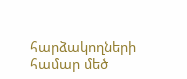հարձակողների համար մեծ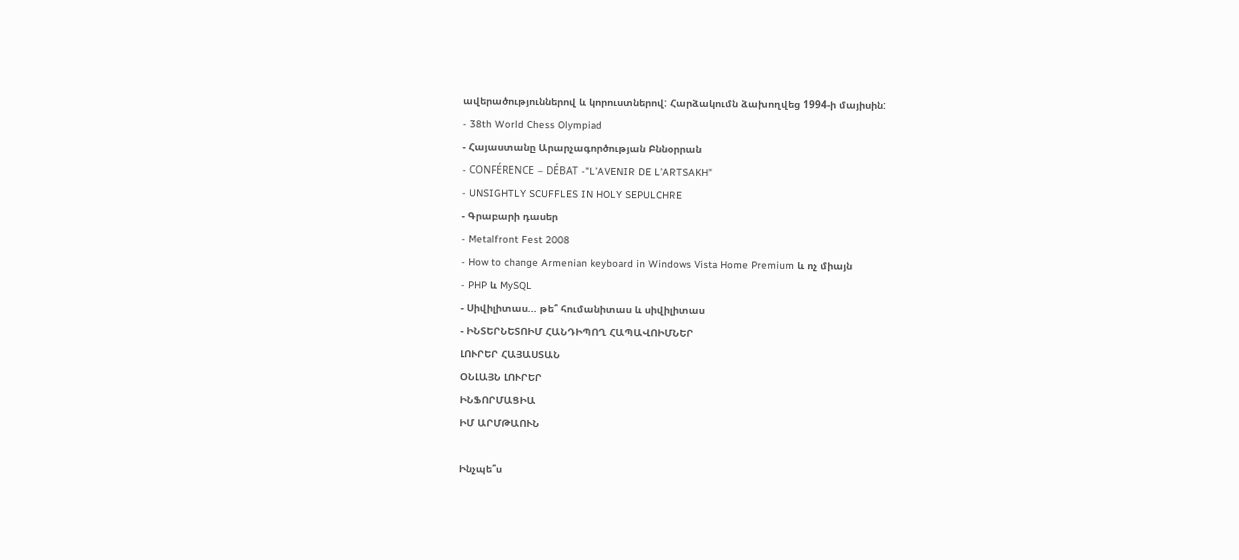ավերածություններով և կորուստներով: Հարձակումն ձախողվեց 1994-ի մայիսին:
- 38th World Chess Olympiad
- Հայաստանը Արարչագործության Բննօրրան
- CONFÉRENCE – DÉBAT -"L’AVENIR DE L’ARTSAKH"
- UNSIGHTLY SCUFFLES IN HOLY SEPULCHRE
- Գրաբարի դասեր
- Metalfront Fest 2008
- How to change Armenian keyboard in Windows Vista Home Premium և ոչ միայն
- PHP և MySQL
- Սիվիլիտաս... թե՞ հումանիտաս և սիվիլիտաս
- ԻՆՏԵՐՆԵՏՈԻՄ ՀԱՆԴԻՊՈՂ ՀԱՊԱՎՈԻՄՆԵՐ
ԼՈՒՐԵՐ ՀԱՅԱՍՏԱՆ
ՕՆԼԱՅՆ ԼՈՒՐԵՐ
ԻՆՖՈՐՄԱՑԻԱ
ԻՄ ԱՐՄԹԱՈՒՆ

Ինչպե՞ս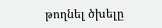թողնել ծխելը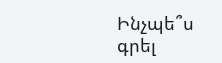Ինչպե՞ս գրել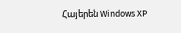Հայերեն Windows XP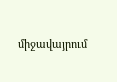միջավայրում